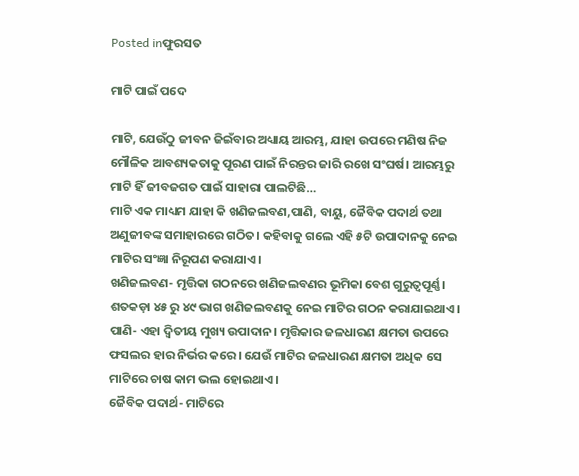Posted inଫୁରସତ

ମାଟି ପାଇଁ ପଦେ

ମାଟି, ଯେଉଁଠୁ ଜୀବନ ଜିଇଁବାର ଅଧ୍ୟାୟ ଆରମ୍ଭ, ଯାହା ଉପରେ ମଣିଷ ନିଜ ମୌଳିକ ଆବଶ୍ୟକତାକୁ ପୂରଣ ପାଇଁ ନିରନ୍ତର ଜାରି ରଖେ ସଂଘର୍ଷ। ଆରମ୍ଭରୁ ମାଟି ହିଁ ଜୀବଜଗତ ପାଇଁ ସାହାରା ପାଲଟିଛି…
ମାଟି ଏକ ମାଧ୍ୟମ ଯାହା କି ଖଣିଜଲବଣ,ପାଣି, ବାୟୁ, ଜୈବିକ ପଦାର୍ଥ ତଥା ଅଣୁଜୀବଙ୍କ ସମାହାରରେ ଗଠିତ। କହିବାକୁ ଗଲେ ଏହି ୫ଟି ଉପାଦାନକୁ ନେଇ ମାଟିର ସଂଜ୍ଞା ନିରୂପଣ କରାଯାଏ।
ଖଣିଜଲବଣ- ମୃତ୍ତିକା ଗଠନରେ ଖଣିଜଲବଣର ଭୂମିକା ବେଶ ଗୁରୁତ୍ୱପୂର୍ଣ୍ଣ। ଶତକଡ଼ା ୪୫ ରୁ ୪୯ ଭାଗ ଖଣିଜଲବଣକୁ ନେଇ ମାଟିର ଗଠନ କରାଯାଇଥାଏ।
ପାଣି- ଏହା ଦ୍ୱିତୀୟ ମୁଖ୍ୟ ଉପାଦାନ। ମୃତ୍ତିକାର ଜଳଧାରଣ କ୍ଷମତା ଉପରେ ଫସଲର ହାର ନିର୍ଭର କରେ। ଯେଉଁ ମାଟିର ଜଳଧାରଣ କ୍ଷମତା ଅଧିକ ସେ ମାଟିରେ ଚାଷ କାମ ଭଲ ହୋଇଥାଏ।
ଜୈବିକ ପଦାର୍ଥ- ମାଟିରେ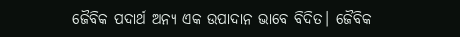ଜୈବିକ ପଦାର୍ଥ ଅନ୍ୟ ଏକ ଉପାଦାନ ଭାବେ ବିଦିତ। ଜୈବିକ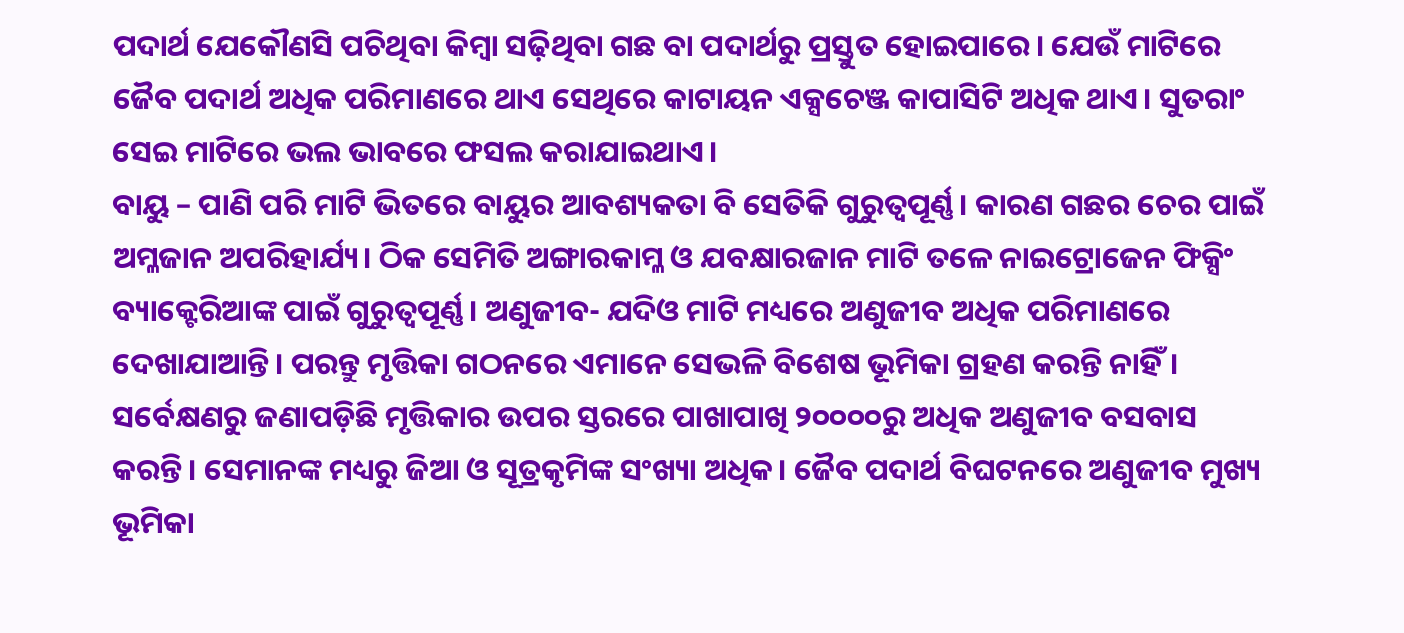ପଦାର୍ଥ ଯେକୌଣସି ପଚିଥିବା କିମ୍ବା ସଢ଼ିଥିବା ଗଛ ବା ପଦାର୍ଥରୁ ପ୍ରସ୍ତୁତ ହୋଇପାରେ। ଯେଉଁ ମାଟିରେ ଜୈବ ପଦାର୍ଥ ଅଧିକ ପରିମାଣରେ ଥାଏ ସେଥିରେ କାଟାୟନ ଏକ୍ସଚେଞ୍ଜ କାପାସିଟି ଅଧିକ ଥାଏ। ସୁତରାଂ ସେଇ ମାଟିରେ ଭଲ ଭାବରେ ଫସଲ କରାଯାଇଥାଏ।
ବାୟୁ – ପାଣି ପରି ମାଟି ଭିତରେ ବାୟୁର ଆବଶ୍ୟକତା ବି ସେତିକି ଗୁରୁତ୍ୱପୂର୍ଣ୍ଣ। କାରଣ ଗଛର ଚେର ପାଇଁ ଅମ୍ଳଜାନ ଅପରିହାର୍ଯ୍ୟ। ଠିକ ସେମିତି ଅଙ୍ଗାରକାମ୍ଳ ଓ ଯବକ୍ଷାରଜାନ ମାଟି ତଳେ ନାଇଟ୍ରୋଜେନ ଫିକ୍ସିଂ ବ୍ୟାକ୍ଟେରିଆଙ୍କ ପାଇଁ ଗୁରୁତ୍ୱପୂର୍ଣ୍ଣ। ଅଣୁଜୀବ- ଯଦିଓ ମାଟି ମଧ୍ୟରେ ଅଣୁଜୀବ ଅଧିକ ପରିମାଣରେ ଦେଖାଯାଆନ୍ତି। ପରନ୍ତୁ ମୃତ୍ତିକା ଗଠନରେ ଏମାନେ ସେଭଳି ବିଶେଷ ଭୂମିକା ଗ୍ରହଣ କରନ୍ତି ନାହିଁ। ସର୍ବେକ୍ଷଣରୁ ଜଣାପଡ଼ିଛି ମୃତ୍ତିକାର ଉପର ସ୍ତରରେ ପାଖାପାଖି ୨୦୦୦୦ରୁ ଅଧିକ ଅଣୁଜୀବ ବସବାସ କରନ୍ତି। ସେମାନଙ୍କ ମଧ୍ୟରୁ ଜିଆ ଓ ସୂତ୍ରକୃମିଙ୍କ ସଂଖ୍ୟା ଅଧିକ। ଜୈବ ପଦାର୍ଥ ବିଘଟନରେ ଅଣୁଜୀବ ମୁଖ୍ୟ ଭୂମିକା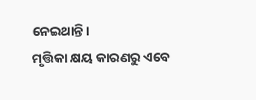ନେଇଥାନ୍ତି।
ମୃତ୍ତିକା କ୍ଷୟ କାରଣରୁ ଏବେ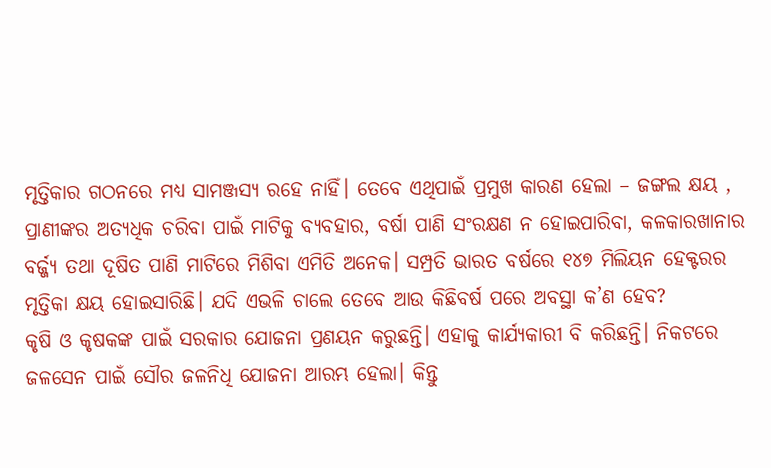ମୃତ୍ତିକାର ଗଠନରେ ମଧ୍ୟ ସାମଞ୍ଜସ୍ୟ ରହେ ନାହିଁ। ତେବେ ଏଥିପାଇଁ ପ୍ରମୁଖ କାରଣ ହେଲା – ଜଙ୍ଗଲ କ୍ଷୟ , ପ୍ରାଣୀଙ୍କର ଅତ୍ୟଧିକ ଚରିବା ପାଇଁ ମାଟିକୁ ବ୍ୟବହାର, ବର୍ଷା ପାଣି ସଂରକ୍ଷଣ ନ ହୋଇପାରିବା, କଳକାରଖାନାର ବର୍ଜ୍ଜ୍ୟ ତଥା ଦୂଷିତ ପାଣି ମାଟିରେ ମିଶିବା ଏମିତି ଅନେକ। ସମ୍ପ୍ରତି ଭାରତ ବର୍ଷରେ ୧୪୭ ମିଲିୟନ ହେକ୍ଟରର ମୃତ୍ତିକା କ୍ଷୟ ହୋଇସାରିଛି। ଯଦି ଏଭଳି ଚାଲେ ତେବେ ଆଉ କିଛିବର୍ଷ ପରେ ଅବସ୍ଥା କ’ଣ ହେବ?
କୃଷି ଓ କୃଷକଙ୍କ ପାଇଁ ସରକାର ଯୋଜନା ପ୍ରଣୟନ କରୁଛନ୍ତି। ଏହାକୁ କାର୍ଯ୍ୟକାରୀ ବି କରିଛନ୍ତି। ନିକଟରେ ଜଳସେନ ପାଇଁ ସୌର ଜଳନିଧି ଯୋଜନା ଆରମ୍ଭ ହେଲା। କିନ୍ତୁ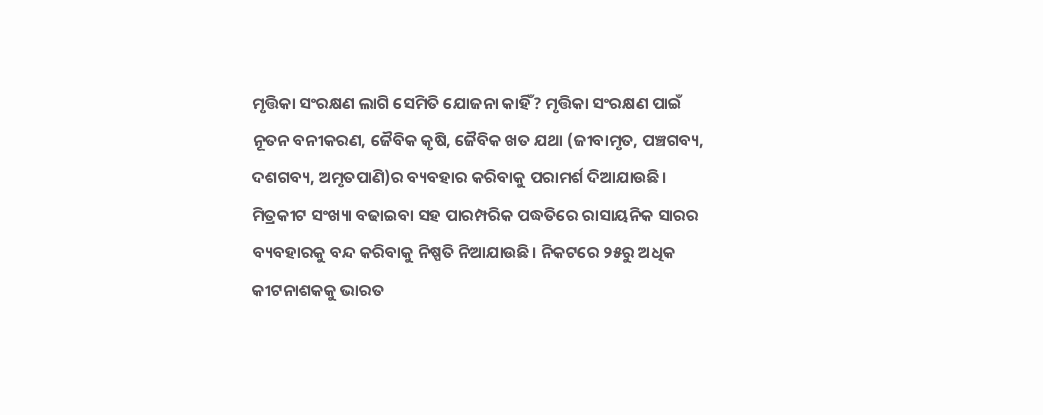ମୃତ୍ତିକା ସଂରକ୍ଷଣ ଲାଗି ସେମିତି ଯୋଜନା କାହିଁ? ମୃତ୍ତିକା ସଂରକ୍ଷଣ ପାଇଁ ନୂତନ ବନୀକରଣ, ଜୈବିକ କୃଷି, ଜୈବିକ ଖତ ଯଥା (ଜୀବାମୃତ, ପଞ୍ଚଗବ୍ୟ, ଦଶଗବ୍ୟ, ଅମୃତପାଣି)ର ବ୍ୟବହାର କରିବାକୁ ପରାମର୍ଶ ଦିଆଯାଉଛି। ମିତ୍ରକୀଟ ସଂଖ୍ୟା ବଢାଇବା ସହ ପାରମ୍ପରିକ ପଦ୍ଧତିରେ ରାସାୟନିକ ସାରର ବ୍ୟବହାରକୁ ବନ୍ଦ କରିବାକୁ ନିଷ୍ପତି ନିଆଯାଉଛି। ନିକଟରେ ୨୫ରୁ ଅଧିକ କୀଟନାଶକକୁ ଭାରତ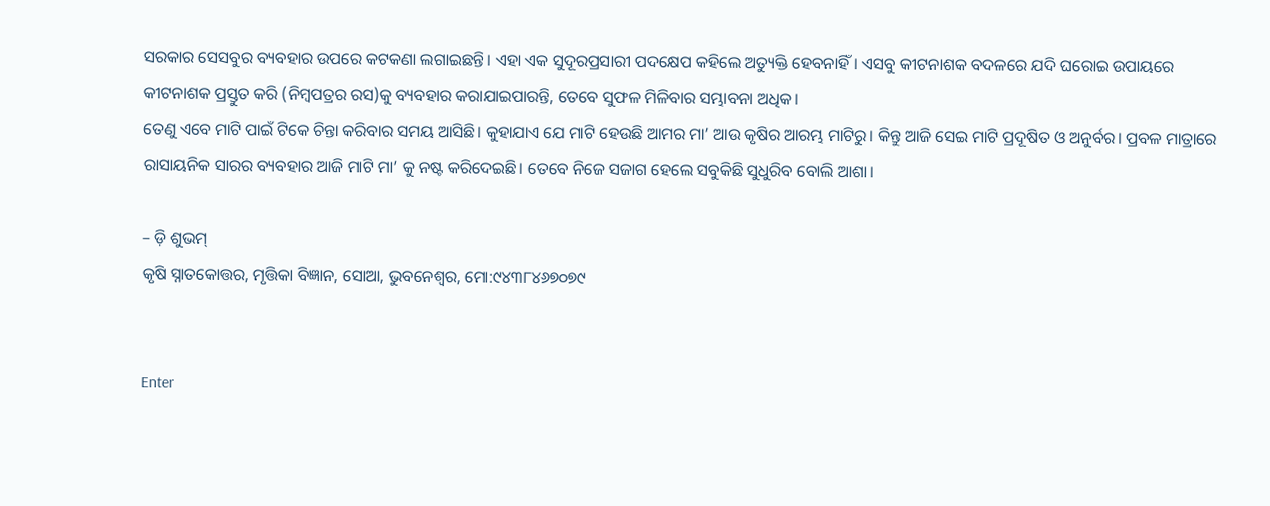ସରକାର ସେସବୁର ବ୍ୟବହାର ଉପରେ କଟକଣା ଲଗାଇଛନ୍ତି। ଏହା ଏକ ସୁଦୂରପ୍ରସାରୀ ପଦକ୍ଷେପ କହିଲେ ଅତ୍ୟୁକ୍ତି ହେବନାହିଁ। ଏସବୁ କୀଟନାଶକ ବଦଳରେ ଯଦି ଘରୋଇ ଉପାୟରେ କୀଟନାଶକ ପ୍ରସ୍ତୁତ କରି (ନିମ୍ବପତ୍ରର ରସ)କୁ ବ୍ୟବହାର କରାଯାଇପାରନ୍ତି, ତେବେ ସୁଫଳ ମିଳିବାର ସମ୍ଭାବନା ଅଧିକ।
ତେଣୁ ଏବେ ମାଟି ପାଇଁ ଟିକେ ଚିନ୍ତା କରିବାର ସମୟ ଆସିଛି। କୁହାଯାଏ ଯେ ମାଟି ହେଉଛି ଆମର ମା’ ଆଉ କୃଷିର ଆରମ୍ଭ ମାଟିରୁ। କିନ୍ତୁ ଆଜି ସେଇ ମାଟି ପ୍ରଦୂଷିତ ଓ ଅନୁର୍ବର। ପ୍ରବଳ ମାତ୍ରାରେ ରାସାୟନିକ ସାରର ବ୍ୟବହାର ଆଜି ମାଟି ମା’ କୁ ନଷ୍ଟ କରିଦେଇଛି। ତେବେ ନିଜେ ସଜାଗ ହେଲେ ସବୁକିଛି ସୁଧୁରିବ ବୋଲି ଆଶା।

– ଡ଼ି ଶୁଭମ୍‌
କୃଷି ସ୍ନାତକୋତ୍ତର, ମୃତ୍ତିକା ବିଜ୍ଞାନ, ସୋଆ, ଭୁବନେଶ୍ୱର, ମୋ:୯୪୩୮୪୬୭୦୭୯


Enter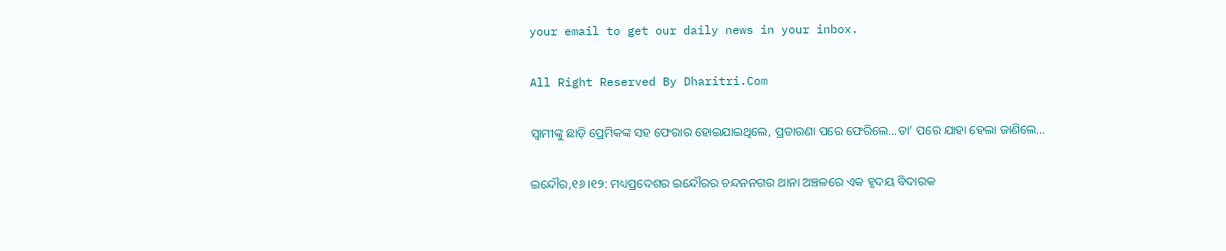your email to get our daily news in your inbox.

All Right Reserved By Dharitri.Com

ସ୍ବାମୀଙ୍କୁ ଛାଡ଼ି ପ୍ରେମିକଙ୍କ ସହ ଫେରାର ହୋଇଯାଇଥିଲେ, ପ୍ରତାରଣା ପରେ ଫେରିଲେ…ତା’ ପରେ ଯାହା ହେଲା ଜାଣିଲେ…

ଇନ୍ଦୌର,୧୬।୧୨: ମଧ୍ୟପ୍ରଦେଶର ଇନ୍ଦୌରର ଚନ୍ଦନନଗର ଥାନା ଅଞ୍ଚଳରେ ଏକ ହୃଦୟ ବିଦାରକ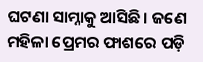ଘଟଣା ସାମ୍ନାକୁ ଆସିଛି। ଜଣେ ମହିଳା ପ୍ରେମର ଫାଶରେ ପଡ଼ି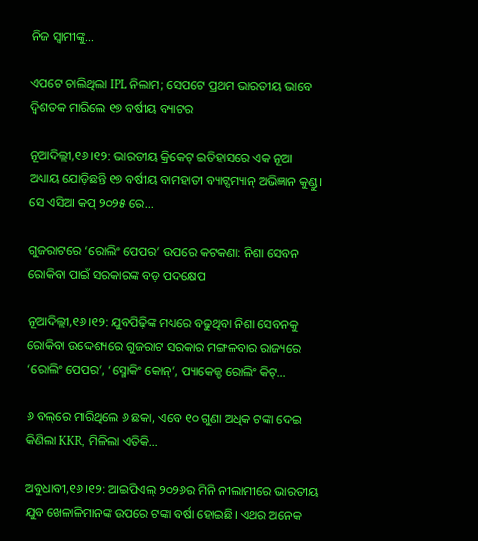ନିଜ ସ୍ବାମୀଙ୍କୁ...

ଏପଟେ ଚାଲିଥିଲା IPL ନିଲାମ; ସେପଟେ ପ୍ରଥମ ଭାରତୀୟ ଭାବେ ଦ୍ୱିଶତକ ମାରିଲେ ୧୭ ବର୍ଷୀୟ ବ୍ୟାଟର

ନୂଆଦିଲ୍ଲୀ,୧୬।୧୨: ଭାରତୀୟ କ୍ରିକେଟ୍ ଇତିହାସରେ ଏକ ନୂଆ ଅଧ୍ୟାୟ ଯୋଡ଼ିଛନ୍ତି ୧୭ ବର୍ଷୀୟ ବାମହାତୀ ବ୍ୟାଟ୍ସମ୍ୟାନ୍ ଅଭିଜ୍ଞାନ କୁଣ୍ଡୁ। ସେ ଏସିଆ କପ୍ ୨୦୨୫ ରେ...

ଗୁଜରାଟରେ ‘ରୋଲିଂ ପେପର’ ଉପରେ କଟକଣା: ନିଶା ସେବନ ରୋକିବା ପାଇଁ ସରକାରଙ୍କ ବଡ଼ ପଦକ୍ଷେପ

ନୂଆଦିଲ୍ଲୀ,୧୬।୧୨: ଯୁବପିଢ଼ିଙ୍କ ମଧ୍ୟରେ ବଢୁଥିବା ନିଶା ସେବନକୁ ରୋକିବା ଉଦ୍ଦେଶ୍ୟରେ ଗୁଜରାଟ ସରକାର ମଙ୍ଗଳବାର ରାଜ୍ୟରେ ‘ରୋଲିଂ ପେପର’, ‘ସ୍ମୋକିଂ କୋନ୍’, ପ୍ୟାକେଜ୍ଡ ରୋଲିଂ କିଟ୍...

୬ ବଲ୍‌ରେ ମାରିଥିଲେ ୬ ଛକା, ଏବେ ୧୦ ଗୁଣା ଅଧିକ ଟଙ୍କା ଦେଇ କିଣିଲା KKR, ମିଳିଲା ଏତିକି…

ଅବୁଧାବୀ,୧୬।୧୨: ଆଇପିଏଲ୍‌ ୨୦୨୬ର ମିନି ନୀଲାମୀରେ ଭାରତୀୟ ଯୁବ ଖେଳାଳିମାନଙ୍କ ଉପରେ ଟଙ୍କା ବର୍ଷା ହୋଇଛି। ଏଥର ଅନେକ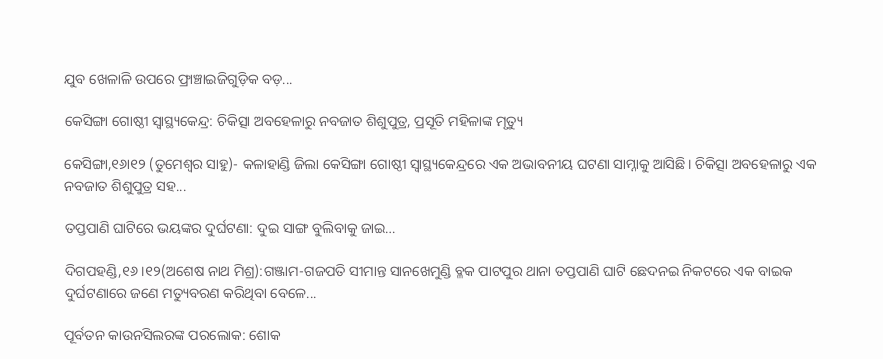ଯୁବ ଖେଳାଳି ଉପରେ ଫ୍ରାଞ୍ଚାଇଜିଗୁଡ଼ିକ ବଡ଼...

କେସିଙ୍ଗା ଗୋଷ୍ଠୀ ସ୍ବାସ୍ଥ୍ୟକେନ୍ଦ୍ର: ଚିକିତ୍ସା ଅବହେଳାରୁ ନବଜାତ ଶିଶୁପୁତ୍ର, ପ୍ରସୂତି ମହିଳାଙ୍କ ମୃତ୍ୟୁ

କେସିଙ୍ଗା,୧୬ା୧୨ (ତୁମେଶ୍ୱର ସାହୁ)- କଳାହାଣ୍ଡି ଜିଲା କେସିଙ୍ଗା ଗୋଷ୍ଠୀ ସ୍ବାସ୍ଥ୍ୟକେନ୍ଦ୍ରରେ ଏକ ଅଭାବନୀୟ ଘଟଣା ସାମ୍ନାକୁ ଆସିଛି। ଚିକିତ୍ସା ଅବହେଳାରୁ ଏକ ନବଜାତ ଶିଶୁପୁତ୍ର ସହ...

ତପ୍ତପାଣି ଘାଟିରେ ଭୟଙ୍କର ଦୁର୍ଘଟଣା: ଦୁଇ ସାଙ୍ଗ ବୁଲିବାକୁ ଜାଇ…

ଦିଗପହଣ୍ଡି,୧୬।୧୨(ଅଶେଷ ନାଥ ମିଶ୍ର):ଗଞ୍ଜାମ-ଗଜପତି ସୀମାନ୍ତ ସାନଖେମୁଣ୍ଡି ବ୍ଳକ ପାଟପୁର ଥାନା ତପ୍ତପାଣି ଘାଟି ଛେଦନଇ ନିକଟରେ ଏକ ବାଇକ ଦୁର୍ଘଟଣାରେ ଜଣେ ମତ୍ୟୁବରଣ କରିଥିବା ବେଳେ...

ପୂର୍ବତନ କାଉନସିଲରଙ୍କ ପରଲୋକ: ଶୋକ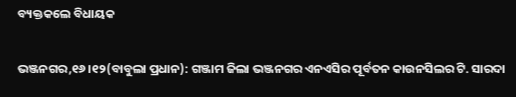ବ୍ୟକ୍ତକଲେ ବିଧାୟକ

ଭଞ୍ଜନଗର,୧୬।୧୨(ବାବୁଲା ପ୍ରଧାନ): ଗଞ୍ଜାମ ଜିଲା ଭଞ୍ଜନଗର ଏନଏସିର ପୂର୍ବତନ କାଉନସିଲର ଟି. ସାରଦା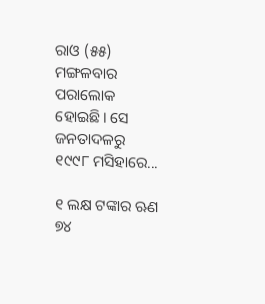ରାଓ (୫୫) ମଙ୍ଗଳବାର ପରାଲୋକ ହୋଇଛି। ସେ ଜନତାଦଳରୁ ୧୯୯୮ ମସିହାରେ...

୧ ଲକ୍ଷ ଟଙ୍କାର ଋଣ ୭୪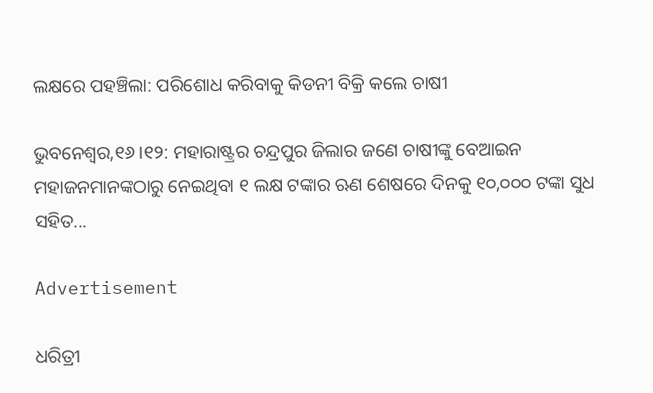ଲକ୍ଷରେ ପହଞ୍ଚିଲା: ପରିଶୋଧ କରିବାକୁ କିଡନୀ ବିକ୍ରି କଲେ ଚାଷୀ

ଭୁବନେଶ୍ୱର,୧୬।୧୨: ମହାରାଷ୍ଟ୍ରର ଚନ୍ଦ୍ରପୁର ଜିଲାର ଜଣେ ଚାଷୀଙ୍କୁ ବେଆଇନ ମହାଜନମାନଙ୍କଠାରୁ ନେଇଥିବା ୧ ଲକ୍ଷ ଟଙ୍କାର ଋଣ ଶେଷରେ ଦିନକୁ ୧୦,୦୦୦ ଟଙ୍କା ସୁଧ ସହିତ...

Advertisement

ଧରିତ୍ରୀ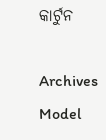କାର୍ଟୁନ

Archives
Model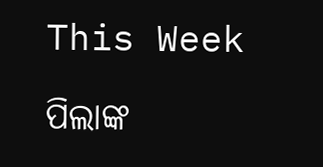This Week

ପିଲାଙ୍କ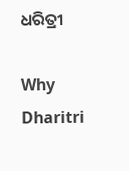ଧରିତ୍ରୀ

Why Dharitri